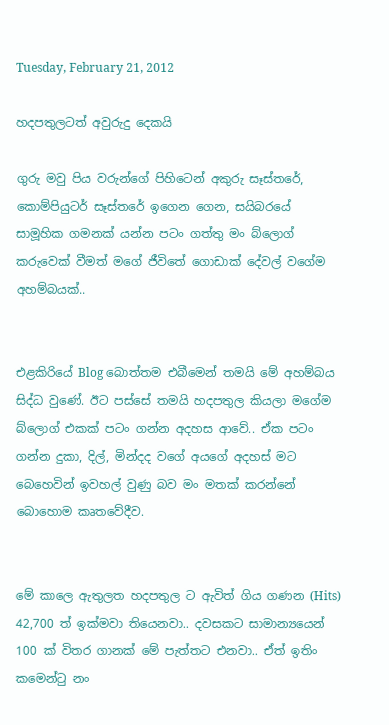Tuesday, February 21, 2012

හදපතුලටත් අවුරුදු දෙකයි

ගුරු මවු පිය වරුන්ගේ පිහිටෙන් අකුරු සෑස්තරේ, කොම්පියුටර් සෑස්තරේ ඉගෙන ගෙන, සයිබරයේ සාමූහික ගමනක් යන්න පටං ගත්තු මං බ්ලොග් කරුවෙක් වීමත් මගේ ජීවිතේ ගොඩාක් දේවල් වගේම අහම්බයක්..


එළකිරියේ Blog බොත්තම එබීමෙන් තමයි මේ අහම්බය සිද්ධ වුණේ. ඊට පස්සේ තමයි හදපතුල කියලා මගේම බ්ලොග් එකක් පටං ගන්න අදහස ආවේ.. ඒක පටං ගන්න දුකා, දිල්, මින්දද වගේ අයගේ අදහස් මට බෙහෙවින් ඉවහල් වුණු බව මං මතක් කරන්නේ බොහොම කෘතවේදීව.


මේ කාලෙ ඇතුලත හදපතුල ට ඇවිත් ගිය ගණන (Hits) 42,700 ත් ඉක්මවා තියෙනවා.. දවසකට සාමාන්‍යයෙන් 100 ක් විතර ගානක් මේ පැත්තට එනවා.. ඒත් ඉතිං කමෙන්ටු නං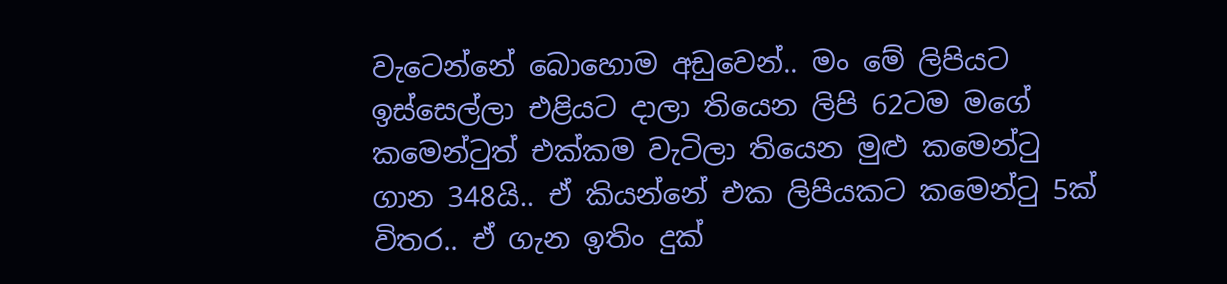වැටෙන්නේ බොහොම අඩුවෙන්.. මං මේ ලිපියට ඉස්සෙල්ලා එළියට දාලා තියෙන ලිපි 62ටම මගේ කමෙන්ටුත් එක්කම වැටිලා තියෙන මුළු කමෙන්ටු ගාන 348යි.. ඒ කියන්නේ එක ලිපියකට කමෙන්ටු 5ක් විතර.. ඒ ගැන ඉතිං දුක්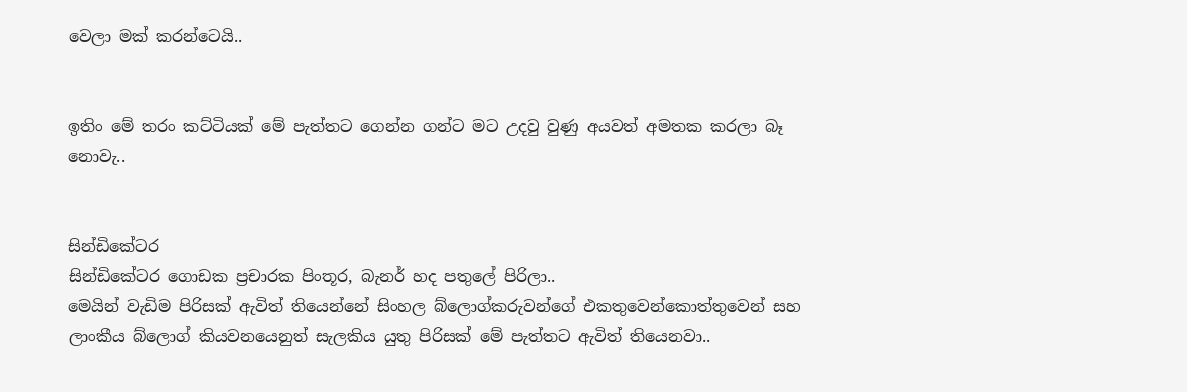වෙලා මක් කරන්ටෙයි..


ඉතිං මේ තරං කට්ටියක් මේ පැත්තට ගෙන්න ගන්ට මට උදවු වුණු අයවත් අමතක කරලා බෑ නොවැ..


සින්ඩිකේටර
සින්ඩිකේටර ගොඩක ප්‍රචාරක පිංතූර, බැනර් හද පතුලේ පිරිලා..
මෙයින් වැඩිම පිරිසක් ඇවිත් තියෙන්නේ සිංහල බ්ලොග්කරුවන්ගේ එකතුවෙන්කොත්තුවෙන් සහ ලාංකීය බ්ලොග් කියවනයෙනුත් සැලකිය යුතු පිරිසක් මේ පැත්තට ඇවිත් තියෙනවා..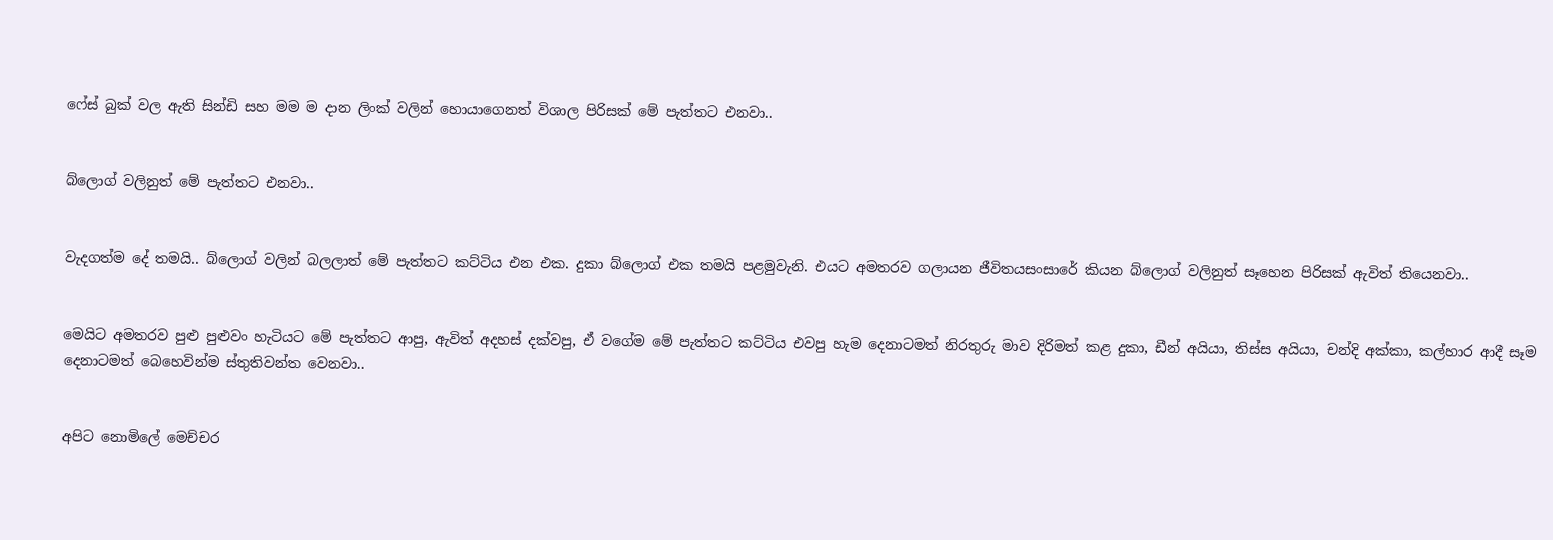ෆේස් බුක් වල ඇති සින්ඩි සහ මම ම දාන ලිංක් වලින් හොයාගෙනත් විශාල පිරිසක් මේ පැත්තට එනවා..


බ්ලොග් වලිනුත් මේ පැත්තට එනවා..


වැදගත්ම දේ තමයි.. බ්ලොග් වලින් බලලාත් මේ පැත්තට කට්ටිය එන එක. දුකා බ්ලොග් එක තමයි පළමුවැනි. එයට අමතරව ගලායන ජීවිතයසංසාරේ කියන බ්ලොග් වලිනුත් සෑහෙන පිරිසක් ඇවිත් තියෙනවා..


මෙයිට අමතරව පුළු පුළුවං හැටියට මේ පැත්තට ආපු, ඇවිත් අදහස් දක්වපු, ඒ වගේම මේ පැත්තට කට්ටිය එවපු හැම දෙනාටමත් නිරතුරු මාව දිරිමත් කළ දුකා, ඩීන් අයියා, තිස්ස අයියා, චන්දි අක්කා, කල්හාර ආදී සෑම දෙනාටමත් බෙහෙවින්ම ස්තුතිවන්ත වෙනවා..


අපිට නොමිලේ මෙච්චර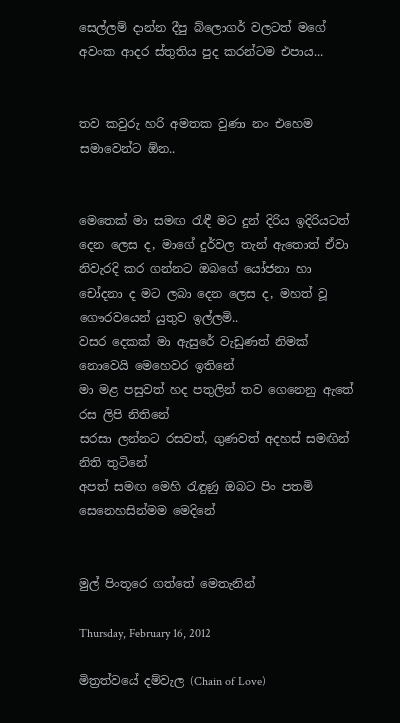සෙල්ලම් දාන්න දීපු බ්ලොගර් වලටත් මගේ අවංක ආදර ස්තුතිය පුද කරන්ටම එපාය...


තව කවුරු හරි අමතක වුණා නං එහෙම සමාවෙන්ට ඕන..


මෙතෙක් මා සමඟ රැඳී මට දුන් දිරිය ඉදිරියටත් දෙන ලෙස ද, මාගේ දුර්වල තැන් ඇතොත් ඒවා නිවැරදි කර ගන්නට ඔබගේ යෝජනා හා චෝදනා ද මට ලබා දෙන ලෙස ද, මහත් වූ ගෞරවයෙන් යුතුව ඉල්ලමි..
වසර දෙකක් මා ඇසුරේ වැඩුණත් නිමක් නොවෙයි මෙහෙවර ඉතිනේ
මා මළ පසුවත් හද පතුලින් තව ගෙනෙනු ඇතේ රස ලිපි නිතිනේ
සරසා ලන්නට රසවත්, ගුණවත් අදහස් සමඟින් නිති තුටිනේ
අපත් සමඟ මෙහි රැඳුණු ඔබට පිං පතමි සෙනෙහසින්මම මෙදිනේ


මුල් පිංතූරෙ ගත්තේ මෙතැනින්

Thursday, February 16, 2012

මිත්‍රත්වයේ දම්වැල (Chain of Love)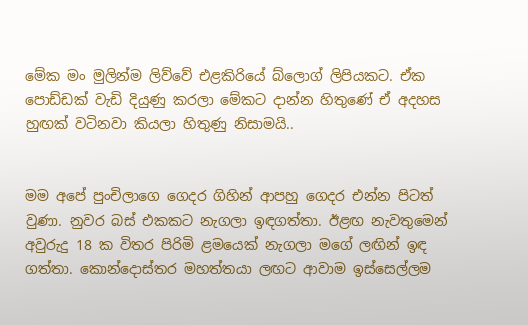මේක මං මුලින්ම ලිව්වේ එළකිරියේ බ්ලොග් ලිපියකට. ඒක පොඩ්ඩක් වැඩි දියුණු කරලා මේකට දාන්න හිතුණේ ඒ අදහස හුඟක් වටිනවා කියලා හිතුණු නිසාමයි..


මම අපේ පුංචිලාගෙ ගෙදර ගිහින් ආපහු ගෙදර එන්න පිටත් වුණා. නුවර බස් එකකට නැගලා ඉඳගත්තා. ඊළඟ නැවතුමෙන් අවුරුදු 18 ක විතර පිරිමි ළමයෙක් නැගලා මගේ ලඟින් ඉඳ ගත්තා. කොන්දොස්තර මහත්තයා ලඟට ආවාම ඉස්සෙල්ලම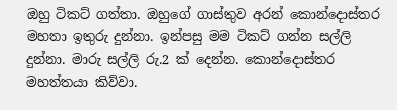ඔහු ටිකට් ගත්තා. ඔහුගේ ගාස්තුව අරන් කොන්දොස්තර මහතා ඉතුරු දුන්නා. ඉන්පසු මම ටිකට් ගන්න සල්ලි දුන්නා. මාරු සල්ලි රු.2 ක් දෙන්න. කොන්දොස්තර මහත්තයා කිව්වා.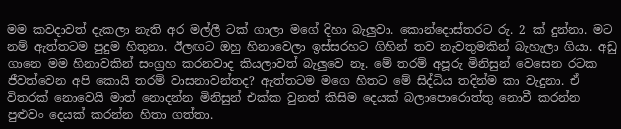මම කවදාවත් දැකලා නැති අර මල්ලී ටක් ගාලා මගේ දිහා බැලුවා. කොන්දොස්තරට රු. 2 ක් දුන්නා. මට නම් ඇත්තටම පුදුම හිතුනා. ඊලඟට ඔහු හිනාවෙලා ඉස්සරහට ගිහින් තව නැවතුමකින් බැහැලා ගියා. අඩු ගානෙ මම හිනාවකින් සංග්‍රහ කරනවාද කියලාවත් බැලුවෙ නෑ. මේ තරම් අපූරු මිනිසුන් වෙසෙන රටක ජීවත්වෙන අපි කොයි තරම් වාසනාවන්තද? ඇත්තටම මගෙ හිතට මේ සිද්ධිය තදින්ම කා වැදුනා. ඒ විතරක් නොවෙයි මාත් නොදන්න මිනිසුන් එක්ක වුනත් කිසිම දෙයක් බලාපොරොත්තු නොවී කරන්න පුළුවං දෙයක් කරන්න හිතා ගත්තා.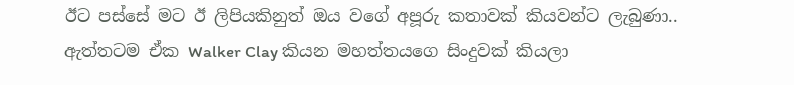ඊට පස්සේ මට ඊ ලිපියකිනුත් ඔය වගේ අපූරු කතාවක් කියවන්ට ලැබුණා.. ඇත්තටම ඒක Walker Clay කියන මහත්තයගෙ සිංදුවක් කියලා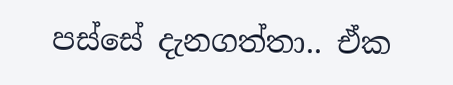පස්සේ දැනගත්තා.. ඒක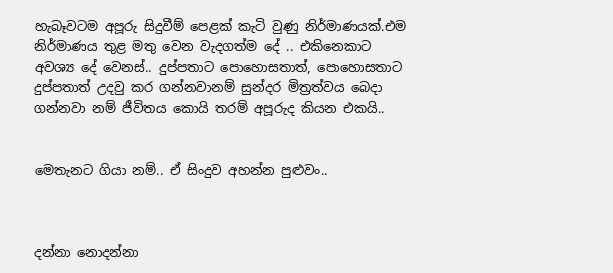හැබෑවටම අපූරු සිදුවීම් පෙළක් කැටි වුණු නිර්මාණයක්.එම නිර්මාණය තුළ මතු වෙන වැදගත්ම දේ .. එකිනෙකාට අවශ්‍ය දේ වෙනස්.. දුප්පතාට පොහොසතාත්, පොහොසතාට දුප්පතාත් උදවු කර ගන්නවානම් සුන්දර මිත්‍රත්වය බෙදා ගන්නවා නම් ජීවිතය කොයි තරම් අපූරුද කියන එකයි..


මෙතැනට ගියා නම්.. ඒ සිංදුව අහන්න පුළුවං..



දන්නා නොදන්නා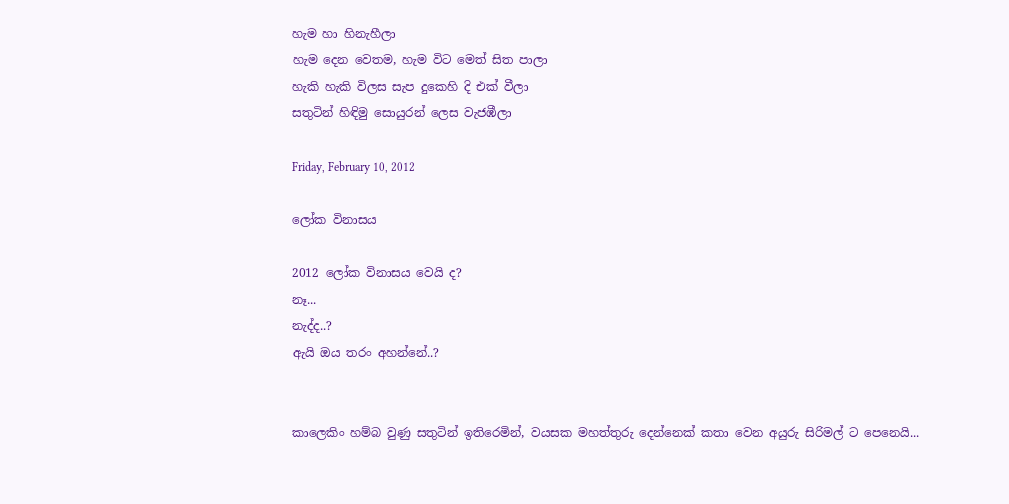හැම හා හිනැහීලා
හැම දෙන වෙතම, හැම විට මෙත් සිත පාලා
හැකි හැකි විලස සැප දුකෙහි දි එක් වීලා
සතුටින් හිඳිමු සොයුරන් ලෙස වැජඹීලා

Friday, February 10, 2012

ලෝක විනාසය

2012 ලෝක විනාසය වෙයි ද?
නෑ...
නැද්ද..?
ඇයි ඔය තරං අහන්නේ..?


කාලෙකිං හම්බ වුණු සතුටින් ඉතිරෙමින්, වයසක මහත්තුරු දෙන්නෙක් කතා වෙන අයුරු සිරිමල් ට පෙනෙයි...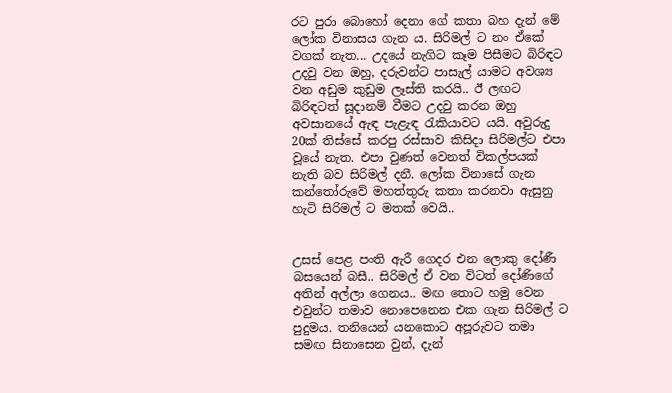රට පුරා බොහෝ දෙනා ගේ කතා බහ දැන් මේ ලෝක විනාසය ගැන ය. සිරිමල් ට නං ඒකේ වගක් නැත... උදයේ නැගිට කෑම පිසීමට බිරිඳට උදවු වන ඔහු, දරුවන්ට පාසැල් යාමට අවශ්‍ය වන අඩුම කුඩුම ලෑස්ති කරයි.. ඊ ලඟට බිරිඳටත් සූදානම් වීමට උදවු කරන ඔහු අවසානයේ ඇඳ පැළැඳ රැකියාවට යයි. අවුරුදු 20ක් තිස්සේ කරපු රස්සාව කිසිදා සිරිමල්ට එපා වූයේ නැත. එපා වුණත් වෙනත් විකල්පයක් නැති බව සිරිමල් දනී. ලෝක විනාසේ ගැන කන්තෝරුවේ මහත්තුරු කතා කරනවා ඇසුනු හැටි සිරිමල් ට මතක් වෙයි..


උසස් පෙළ පංති ඇරී ගෙදර එන ලොකු දෝණී බසයෙන් බසී.. සිරිමල් ඒ වන විටත් දෝණිගේ අතින් අල්ලා ගෙනය.. මඟ තොට හමු වෙන එවුන්ට තමාව නොපෙනෙන එක ගැන සිරිමල් ට පුදුමය. තනියෙන් යනකොට අපූරුවට තමා සමඟ සිනාසෙන වුන්, දැන්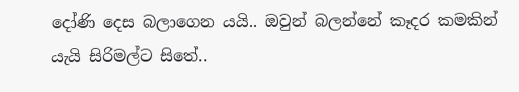දෝණි දෙස බලාගෙන යයි.. ඔවුන් බලන්නේ කෑදර කමකින් යැයි සිරිමල්ට සිතේ..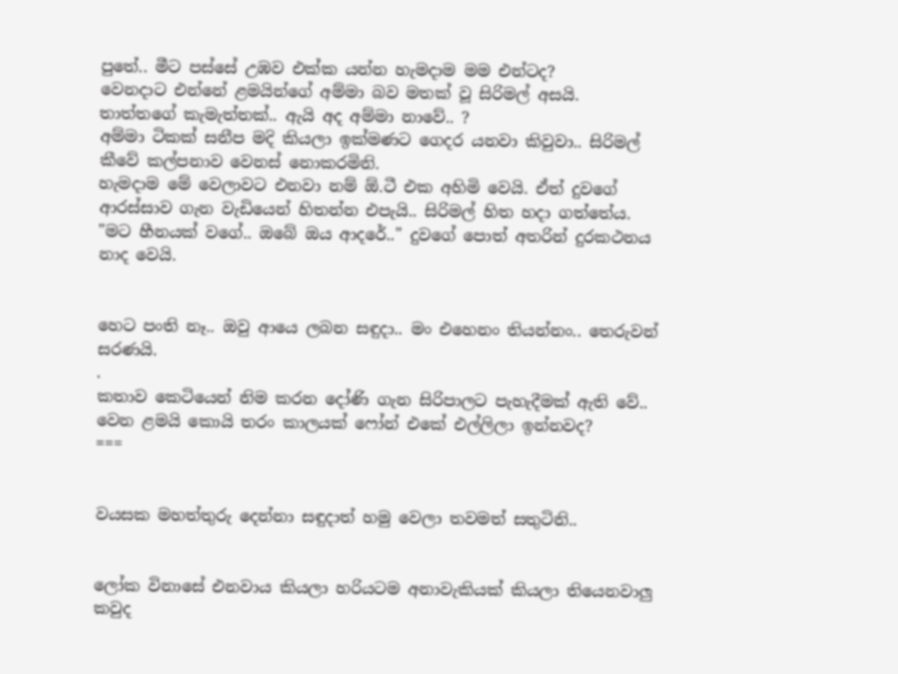පුතේ.. මීට පස්සේ උඹව එක්ක යන්න හැමදාම මම එන්ටද?
වෙනදාට එන්නේ ළමයින්ගේ අම්මා බව මතක් වූ සිරිමල් අසයි.
තාත්තගේ කැමැත්තක්.. ඇයි අද අම්මා නාවේ.. ?
අම්මා ටිකක් සනීප මදි කියලා ඉක්මණට ගෙදර යනවා කිවුවා.. සිරිමල් කීවේ කල්පනාව වෙනස් නොකරමිනි.
හැමදාම මේ වෙලාවට එනවා නම් ඕ.ටී එක අහිමි වෙයි. ඒත් දුවගේ ආරස්සාව ගැන වැඩියෙන් හිතන්න එපැයි.. සිරිමල් හිත හදා ගත්තේය.
"මට හීනයක් වගේ.. ඔබේ ඔය ආදරේ.." දුවගේ පොත් අතරින් දුරකථනය නාද වෙයි.


හෙට පංති නෑ.. ඔවු ආයෙ ලබන සඳුදා.. මං එහෙනං තියන්නං.. තෙරුවන් සරණයි.
.
කතාව කෙටියෙන් නිම කරන දෝණි ගැන සිරිපාලට පැහැදීමක් ඇති වේ.. වෙන ළමයි කොයි තරං කාලයක් ෆෝන් එකේ එල්ලිලා ඉන්නවද?
===


වයසක මහත්තුරු දෙන්නා සඳුදාත් හමු වෙලා තවමත් සතුටිනි..


ලෝක විනාසේ එනවාය කියලා හරියටම අනාවැකියක් කියලා තියෙනවාලු කවුද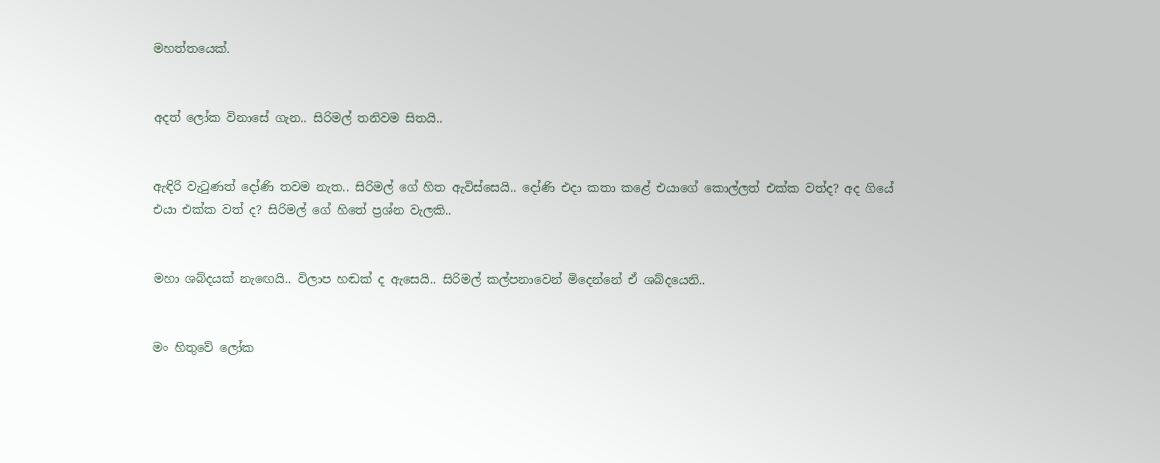මහත්තයෙක්.


අදත් ලෝක විනාසේ ගැන.. සිරිමල් තනිවම සිතයි..


ඇඳිරි වැටුණත් දෝණි තවම නැත.. සිරිමල් ගේ හිත ඇවිස්සෙයි.. දෝණි එදා කතා කළේ එයාගේ කොල්ලත් එක්ක වත්ද? අද ගියේ එයා එක්ක වත් ද? සිරිමල් ගේ හිතේ ප්‍රශ්න වැලකි..


මහා ශබ්දයක් නැඟෙයි.. විලාප හඬක් ද ඇසෙයි.. සිරිමල් කල්පනාවෙන් මිදෙන්නේ ඒ ශබ්දයෙනි..


මං හිතුවේ ලෝක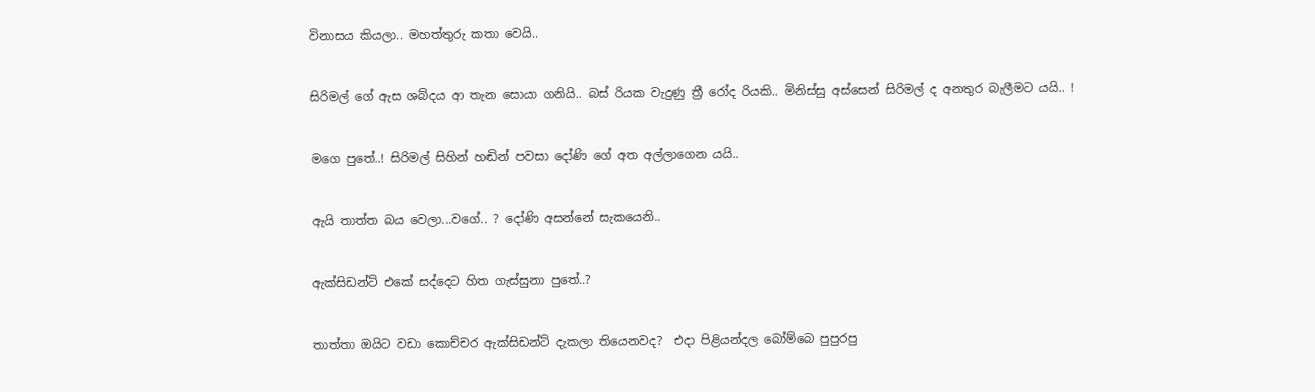විනාසය කියලා.. මහත්තුරු කතා වෙයි..


සිරිමල් ගේ ඇස ශබ්දය ආ තැන සොයා ගනියි.. බස් රියක වැදුණු ත්‍රී රෝද රියකි.. මිනිස්සු අස්සෙන් සිරිමල් ද අනතුර බැලීමට යයි.. !


මගෙ පුතේ..! සිරිමල් සිහින් හඬින් පවසා දෝණි ගේ අත අල්ලාගෙන යයි..


ඇයි තාත්ත බය වෙලා...වගේ.. ? දෝණි අසන්නේ සැකයෙනි..


ඇක්සිඩන්ට් එකේ සද්දෙට හිත ගැස්සුනා පුතේ..?


තාත්තා ඔයිට වඩා කොච්චර ඇක්සිඩන්ට් දැකලා තියෙනවද?  එදා පිළියන්දල බෝම්බෙ පුපුරපු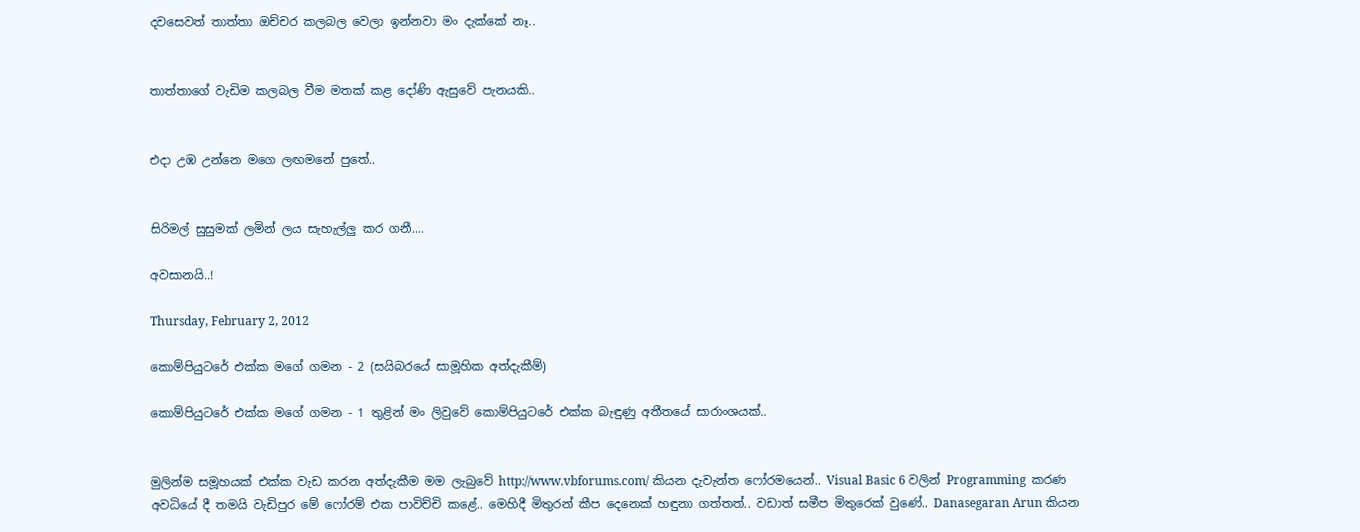දවසෙවත් තාත්තා ඔච්චර කලබල වෙලා ඉන්නවා මං දැක්කේ නෑ..


තාත්තාගේ වැඩිම කලබල වීම මතක් කළ දෝණි ඇසුවේ පැනයකි..


එදා උඹ උන්නෙ මගෙ ලඟමනේ පුතේ..


සිරිමල් සුසුමක් ලමින් ලය සැහැල්ලු කර ගනී....

අවසානයි..!

Thursday, February 2, 2012

කොම්පියුටරේ එක්ක මගේ ගමන - 2 (සයිබරයේ සාමූහික අත්දැකීම්)

කොම්පියුටරේ එක්ක මගේ ගමන - 1 තුළින් මං ලිවුවේ කොම්පියුටරේ එක්ක බැඳුණු අතීතයේ සාරාංශයක්..


මුලින්ම සමූහයක් එක්ක වැඩ කරන අත්දැකීම මම ලැබුවේ http://www.vbforums.com/ කියන දැවැන්ත ෆෝරමයෙන්.. Visual Basic 6 වලින් Programming  කරණ අවධියේ දී තමයි වැඩිපුර මේ ෆෝරම් එක පාවිච්චි කළේ.. මෙහිදී මිතුරන් කීප දෙනෙක් හඳුනා ගත්තත්.. වඩාත් සමීප මිතුරෙක් වුණේ.. Danasegaran Arun කියන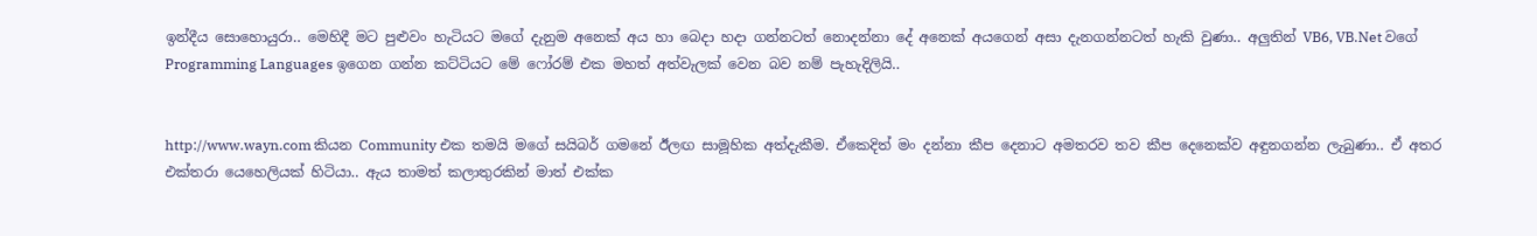ඉන්දීය සොහොයුරා.. මෙහිදී මට පුළුවං හැටියට මගේ දැනුම අනෙක් අය හා බෙදා හදා ගන්නටත් නොදන්නා දේ අනෙක් අයගෙන් අසා දැනගන්නටත් හැකි වුණා.. අලුතින් VB6, VB.Net වගේ Programming Languages ඉගෙන ගන්න කට්ටියට මේ ෆෝරම් එක මහත් අත්වැලක් වෙන බව නම් පැහැදිලියි..


http://www.wayn.com කියන Community එක තමයි මගේ සයිබර් ගමනේ ඊලඟ සාමූහික අත්දැකීම. ඒකෙදිත් මං දන්නා කීප දෙනාට අමතරව තව කීප දෙනෙක්ව අඳුනගන්න ලැබුණා.. ඒ අතර එක්තරා යෙහෙලියක් හිටියා.. ඇය තාමත් කලාතුරකින් මාත් එක්ක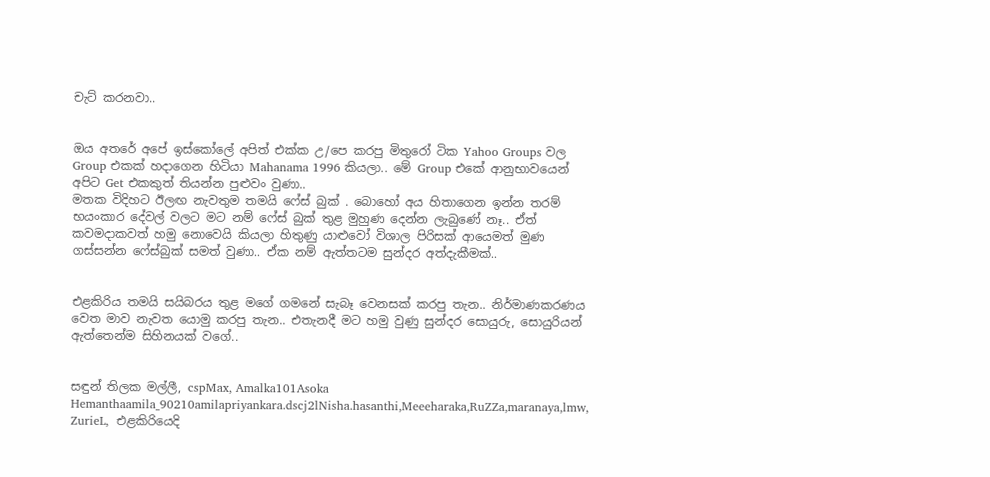චැට් කරනවා..


ඔය අතරේ අපේ ඉස්කෝලේ අපිත් එක්ක උ/පෙ කරපු මිතුරෝ ටික Yahoo Groups වල  Group එකක් හදාගෙන හිටියා Mahanama 1996 කියලා.. මේ Group එකේ ආනුභාවයෙන් අපිට Get එකකුත් තියන්න පුළුවං වුණා..
මතක විදිහට ඊලඟ නැවතුම තමයි ෆේස් බුක් . බොහෝ අය හිතාගෙන ඉන්න තරම් භයංකාර දේවල් වලට මට නම් ෆේස් බුක් තුළ මුහුණ දෙන්න ලැබුණේ නෑ.. ඒත් කවමදාකවත් හමු නොවෙයි කියලා හිතුණු යාළුවෝ විශාල පිරිසක් ආයෙමත් මුණ ගස්සන්න ෆේස්බුක් සමත් වුණා.. ඒක නම් ඇත්තටම සුන්දර අත්දැකීමක්..


එළකිරිය තමයි සයිබරය තුළ මගේ ගමනේ සැබෑ වෙනසක් කරපු තැන.. නිර්මාණකරණය වෙත මාව නැවත යොමු කරපු තැන.. එතැනදී මට හමු වුණු සුන්දර සොයුරු, සොයුරියන් ඇත්තෙන්ම සිහිනයක් වගේ..


සඳුන් තිලක මල්ලී, cspMax, Amalka101Asoka Hemanthaamila_90210amilapriyankara.dscj2lNisha.hasanthi,Meeeharaka,RuZZa,maranaya,lmw, ZurieL,  එළකිරියෙදි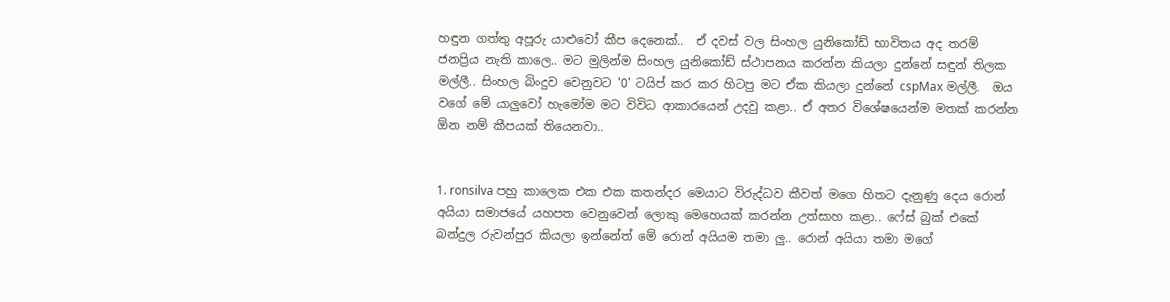හඳුන ගත්තු අපූරු යාළුවෝ කීප දෙනෙක්..  ඒ දවස් වල සිංහල යුනිකෝඩ් භාවිතය අද තරම් ජනප්‍රිය නැති කාලෙ.. මට මුලින්ම සිංහල යුනිකෝඩ් ස්ථාපනය කරන්න කියලා දුන්නේ සඳුන් තිලක මල්ලී.. සිංහල බිංදුව වෙනුවට '0' ටයිප් කර කර හිටපු මට ඒක කියලා දුන්නේ cspMax මල්ලී.  ඔය වගේ මේ යාලුවෝ හැමෝම මට විවිධ ආකාරයෙන් උදවු කළා.. ඒ අතර විශේෂයෙන්ම මතක් කරන්න ඕන නම් කීපයක් තියෙනවා..


1. ronsilva පහු කාලෙක එක එක කතන්දර මෙයාට විරුද්ධව කීවත් මගෙ හිතට දැනුණු දෙය රොන් අයියා සමාජයේ යහපත වෙනුවෙන් ලොකු මෙහෙයක් කරන්න උත්සාහ කළා.. ෆේස් බුක් එකේ බන්දුල රුවන්පුර කියලා ඉන්නේත් මේ රොන් අයියම තමා ලු.. රොන් අයියා තමා මගේ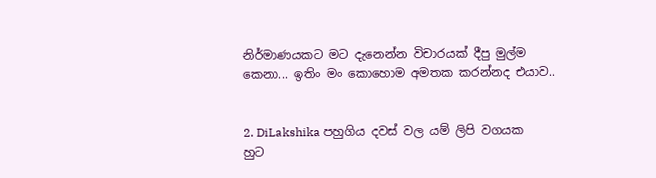නිර්මාණයකට මට දැනෙන්න විචාරයක් දීපු මුල්ම කෙනා... ඉතිං මං කොහොම අමතක කරන්නද එයාව..


2. DiLakshika පහුගිය දවස් වල යම් ලිපි වගයක හුට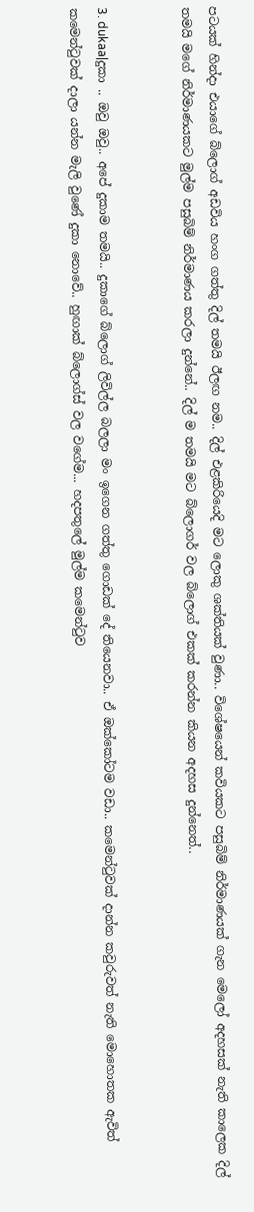පටයක් හින්දා එයාගේ බ්ලොග් අඩවිය හංග ගත්තු දිල් තමයි ඊලඟ නම.. දිල් එළකිරියෙදි මට ලොකු ශක්තියක් වුණා.. විශේෂයෙන් කවියකට පසුබිම් නිර්මාණයක් ගැන මෙලෝ අදහසක් නැති කාලෙක දිල් තමයි මගේ නිර්මාණයකට මුල්ම පසුබිම් නිර්මාණය කරලා දුන්නේ.. දිල් ම තමයි මට බ්ලොගර් වල බ්ලොග් එකක් කරන්න කියන අදහස දුන්නෙත්..


3. dukaa|දුකා .. ඔවු ඔවු.. අපේ දුකාම තමයි.. දුකාගේ බ්ලොග් ලිවිල්ල බලලා මං ඉගෙන ගත්තු ගොඩක් දේ තියෙනවා.. ඒ ඔක්කෝටම වඩා.. කමෙන්ටුවක් දාන්න කවුරුවත් නැති මොහොතක ඇවිත් කමෙන්ටුවක් දාලා යන්න මැලි වුණේ දුකා නොවේ.. හුඟාක් බ්ලොග්ස් වල වගේම... හදපතුලේ මුල්ම කමෙන්ටුව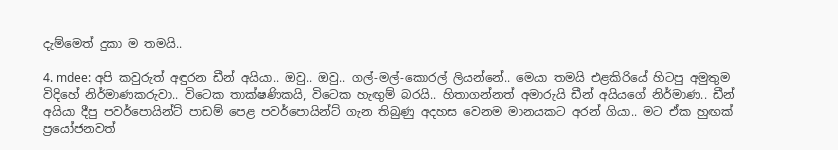දැම්මෙත් දුකා ම තමයි..

4. mdee: අපි කවුරුත් අඳුරන ඩීන් අයියා.. ඔවු.. ඔවු.. ගල්-මල්-කොරල් ලියන්නේ.. මෙයා තමයි එළකිරියේ හිටපු අමුතුම විදිහේ නිර්මාණකරුවා.. විටෙක තාක්ෂණිකයි, විටෙක හැඟුම් බරයි.. හිතාගන්නත් අමාරුයි ඩීන් අයියගේ නිර්මාණ.. ඩීන් අයියා දීපු පවර්පොයින්ට් පාඩම් පෙළ පවර්පොයින්ට් ගැන තිබුණු අදහස වෙනම මානයකට අරන් ගියා.. මට ඒක හුඟක් ප්‍රයෝජනවත්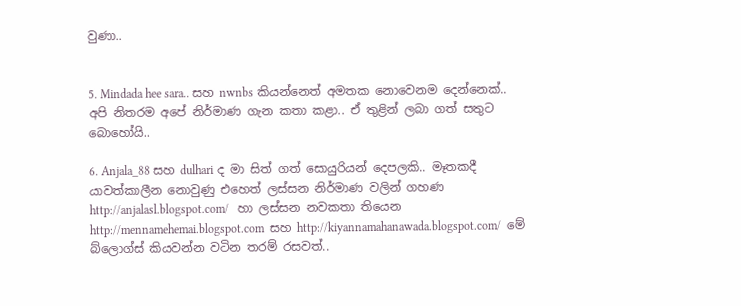වුණා..


5. Mindada hee sara.. සහ nwnbs කියන්නෙත් අමතක නොවෙනම දෙන්නෙක්.. අපි නිතරම අපේ නිර්මාණ ගැන කතා කළා.. ඒ තුළින් ලබා ගත් සතුට බොහෝයි..

6. Anjala_88 සහ dulhari ද මා සිත් ගත් සොයුරියන් දෙපලකි.. මෑතකදී යාවත්කාලීන නොවුණු එහෙත් ලස්සන නිර්මාණ වලින් ගහණ http://anjalasl.blogspot.com/   හා ලස්සන නවකතා තියෙන  http://mennamehemai.blogspot.com  සහ http://kiyannamahanawada.blogspot.com/  මේ බ්ලොග්ස් කියවන්න වටින තරම් රසවත්..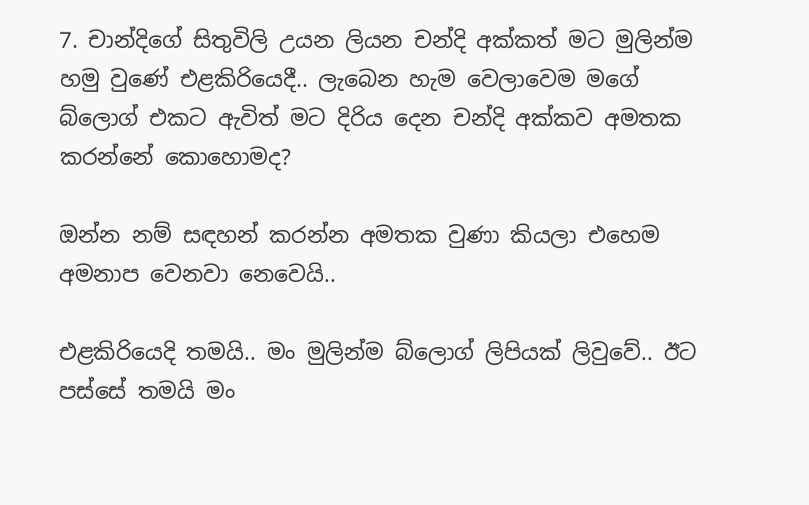7. චාන්දිගේ සිතුවිලි උයන ලියන චන්දි අක්කත් මට මුලින්ම හමු වුණේ එළකිරියෙදී.. ලැබෙන හැම වෙලාවෙම මගේ බ්ලොග් එකට ඇවිත් මට දිරිය දෙන චන්දි අක්කව අමතක කරන්නේ කොහොමද?

ඔන්න නම් සඳහන් කරන්න අමතක වුණා කියලා එහෙම අමනාප වෙනවා නෙවෙයි..

එළකිරියෙදි තමයි.. මං මුලින්ම බ්ලොග් ලිපියක් ලිවුවේ.. ඊට පස්සේ තමයි මං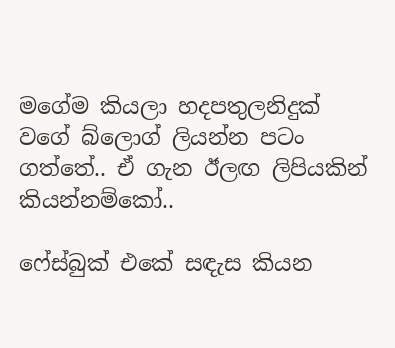මගේම කියලා හදපතුලනිදුක් වගේ බ්ලොග් ලියන්න පටං ගත්තේ.. ඒ ගැන ඊලඟ ලිපියකින් කියන්නම්කෝ..

ෆේස්බුක් එකේ සඳැස කියන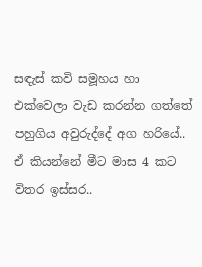සඳැස් කවි සමූහය හා එක්වෙලා වැඩ කරන්න ගත්තේ පහුගිය අවුරුද්දේ අග හරියේ.. ඒ කියන්නේ මීට මාස 4 කට විතර ඉස්සර..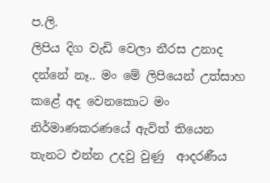ප.ලි.
ලිපිය දිග වැඩි වෙලා නීරස උනාද දන්නේ නෑ.. මං මේ ලිපියෙන් උත්සාහ කළේ අද වෙනකොට මං නිර්මාණකරණයේ ඇවිත් තියෙන තැනට එන්න උදවු වුණු  ආදරණීය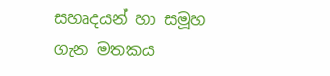සහෘදයන් හා සමූහ ගැන මතකය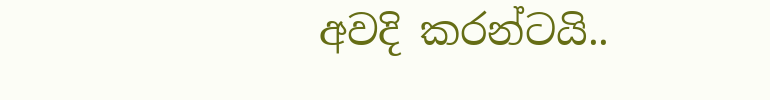අවදි කරන්ටයි..